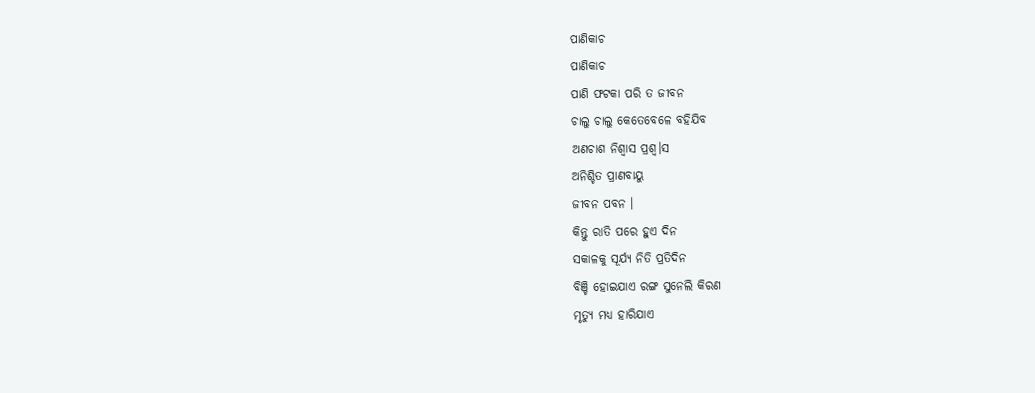ପାଣିକାଚ
ପାଣିକାଚ
ପାଣି ଫଟକା ପରି ତ ଜୀବନ
ଚାଲୁ ଚାଲୁ କେତେବେଳେ ବହିଯିବ
ଅଣଚାଶ ନିଶ୍ୱାସ ପ୍ରଶ୍ୱ।ସ
ଅନିଶ୍ଚିତ ପ୍ରାଣବାୟୁ
ଜୀବନ ପବନ ।
କିନ୍ତୁ ରାତି ପରେ ହୁଏ ଦିନ
ସକାଳକୁ ସୂର୍ଯ୍ୟ ନିତି ପ୍ରତିଦିନ
ବିଞ୍ଚି ହୋଇଯାଏ ରଙ୍ଗ ସୁନେଲି କିରଣ
ମୃତ୍ୟୁ ମଧ୍ୟ ହାରିଯାଏ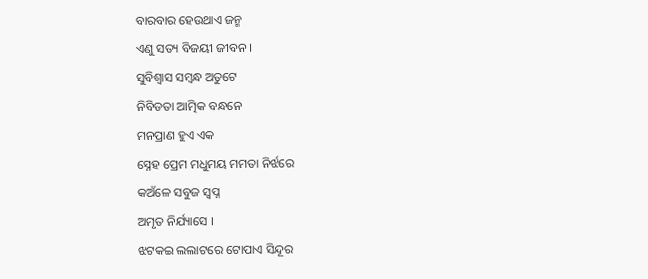ବାରବାର ହେଉଥାଏ ଜନ୍ମ
ଏଣୁ ସତ୍ୟ ବିଜୟୀ ଜୀବନ ।
ସୁବିଶ୍ୱାସ ସମ୍ବନ୍ଧ ଅତୁଟେ
ନିବିଡତା ଆତ୍ମିକ ବନ୍ଧନେ
ମନପ୍ରାଣ ହୁଏ ଏକ
ସ୍ନେହ ପ୍ରେମ ମଧୁମୟ ମମତା ନିର୍ଝରେ
କଅଁଳେ ସବୁଜ ସ୍ୱପ୍ନ
ଅମୃତ ନିର୍ଯ୍ୟାସେ ।
ଝଟକଇ ଲଲାଟରେ ଟୋପାଏ ସିନ୍ଦୂର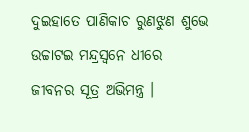ଦୁଇହାତେ ପାଣିକାଚ ରୁଣଝୁଣ ଶୁଭେ
ଉଚ୍ଚାଟଇ ମନ୍ଦ୍ରସ୍ୱନେ ଧୀରେ
ଜୀବନର ସୂତ୍ର ଅଭିମନ୍ତ୍ର ।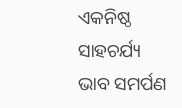ଏକନିଷ୍ଠ ସାହଚର୍ଯ୍ୟ ଭାବ ସମର୍ପଣ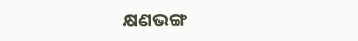କ୍ଷଣଭଙ୍ଗ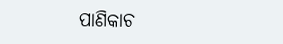ପାଣିକାଚ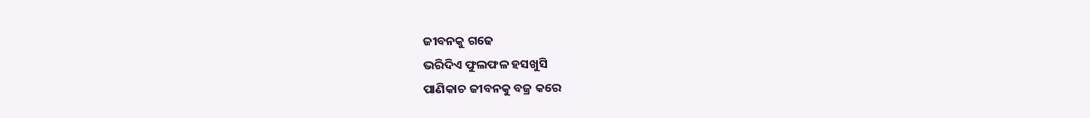ଜୀବନକୁ ଗଢେ
ଭରିଦିଏ ଫୁଲଫଳ ହସଖୁସି
ପାଣିକାଚ ଜୀବନକୁ ବଜ୍ର କରେ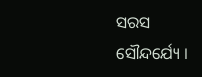ସରସ ସୌନ୍ଦର୍ଯ୍ୟେ ।